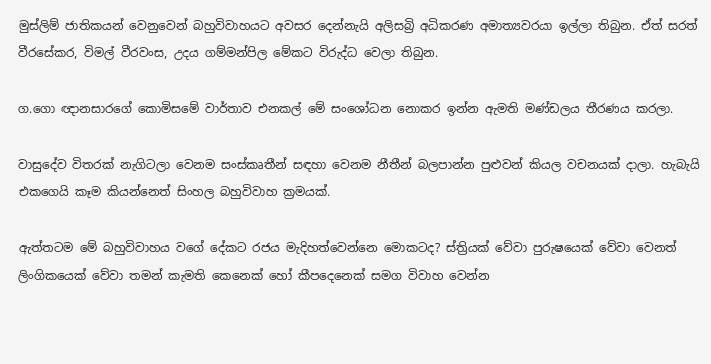මුස්ලිම් ජාතිකයන් වෙනුවෙන් බහුවිවාහයට අවසර දෙන්නැයි අලිසබ්‍රි අධිකරණ අමාත්‍යවරයා ඉල්ලා තිබුන. ඒත් සරත් වීරසේකර, විමල් වීරවංස, උදය ගම්මන්පිල මේකට විරුද්ධ වෙලා තිබුන.

ග.ගො ඥානසාරගේ කොමිසමේ වාර්තාව එනකල් මේ සංශෝධන නොකර ඉන්න ඇමති මණ්ඩලය තීරණය කරලා.

වාසුදේව විතරක් නැගිටලා වෙනම සංස්කෘතීන් සඳහා වෙනම නීතීන් බලපාන්න පුළුවන් කියල වචනයක් දාලා. හැබැයි එකගෙයි කෑම කියන්නෙත් සිංහල බහුවිවාහ ක්‍රමයක්.

ඇත්තටම මේ බහුවිවාහය වගේ දේකට රජය මැදිහත්වෙන්නෙ මොකටද? ස්ත්‍රියක් වේවා පුරුෂයෙක් වේවා වෙනත් ලිංගිකයෙක් වේවා තමන් කැමති කෙනෙක් හෝ කීපදෙනෙක් සමග විවාහ වෙන්න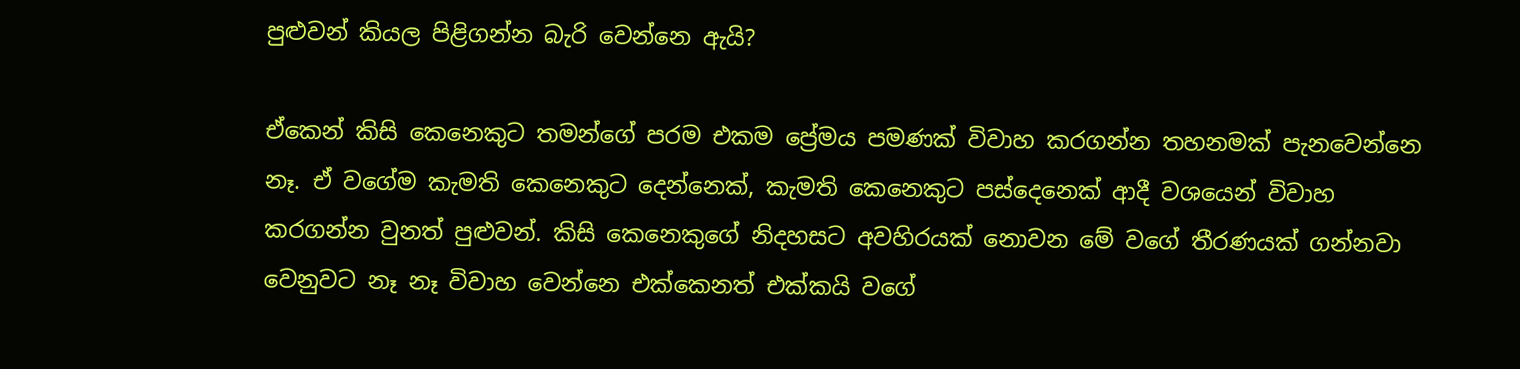පුළුවන් කියල පිළිගන්න බැරි වෙන්නෙ ඇයි?

ඒකෙන් කිසි කෙනෙකුට තමන්ගේ පරම එකම ප්‍රේමය පමණක් විවාහ කරගන්න තහනමක් පැනවෙන්නෙ නෑ. ඒ වගේම කැමති කෙනෙකුට දෙන්නෙක්, කැමති කෙනෙකුට පස්දෙනෙක් ආදී වශයෙන් විවාහ කරගන්න වුනත් පුළුවන්. කිසි කෙනෙකුගේ නිදහසට අවහිරයක් නොවන මේ වගේ තීරණයක් ගන්නවා වෙනුවට නෑ නෑ විවාහ වෙන්නෙ එක්කෙනත් එක්කයි වගේ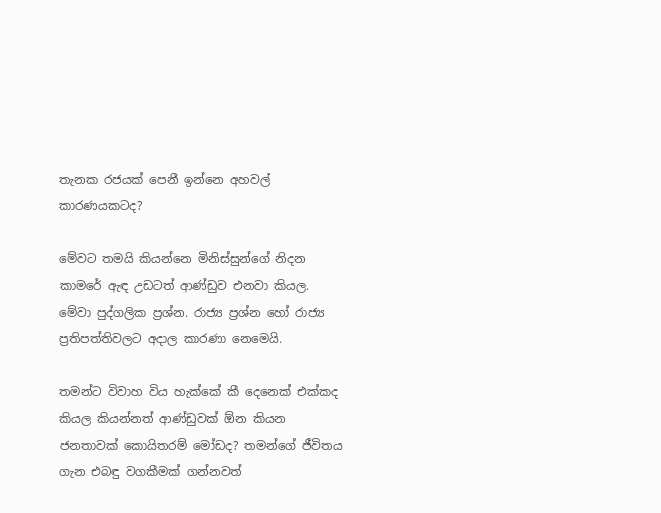තැනක රජයක් පෙනී ඉන්නෙ අහවල් කාරණයකටද?

මේවට තමයි කියන්නෙ මිනිස්සුන්ගේ නිදන කාමරේ ඇඳ උඩටත් ආණ්ඩුව එනවා කියල. මේවා පුද්ගලික ප්‍රශ්න. රාජ්‍ය ප්‍රශ්න හෝ රාජ්‍ය ප්‍රතිපත්තිවලට අදාල කාරණා නෙමෙයි.

තමන්ට විවාහ විය හැක්කේ කී දෙනෙක් එක්කද කියල කියන්නත් ආණ්ඩුවක් ඕන කියන ජනතාවක් කොයිතරම් මෝඩද? තමන්ගේ ජීවිතය ගැන එබඳු වගකීමක් ගන්නවත්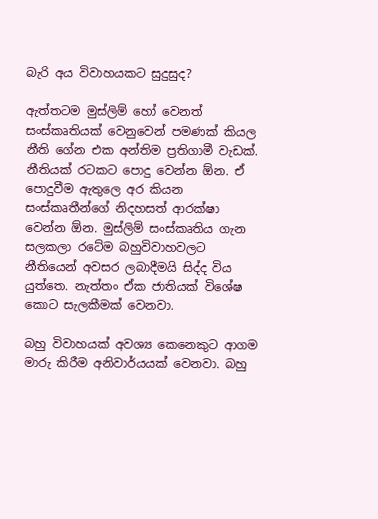බැරි අය විවාහයකට සුදුසුද?

ඇත්තටම මුස්ලිම් හෝ වෙනත් සංස්කෘතියක් වෙනුවෙන් පමණක් කියල නීති ගේන එක අන්තිම ප්‍රතිගාමී වැඩක්. නීතියක් රටකට පොදු වෙන්න ඕන. ඒ පොදුවීම ඇතුලෙ අර කියන සංස්කෘතීන්ගේ නිදහසත් ආරක්ෂා වෙන්න ඕන. මුස්ලිම් සංස්කෘතිය ගැන සලකලා රටේම බහුවිවාහවලට නීතියෙන් අවසර ලබාදීමයි සිද්ද විය යුත්තෙ. නැත්තං ඒක ජාතියක් විශේෂ කොට සැලකීමක් වෙනවා.

බහු විවාහයක් අවශ්‍ය කෙනෙකුට ආගම මාරු කිරීම අනිවාර්යයක් වෙනවා. බහු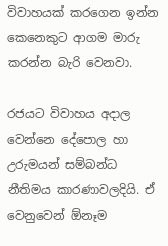විවාහයක් කරගෙන ඉන්න කෙනෙකුට ආගම මාරු කරන්න බැරි වෙනවා.

රජයට විවාහය අදාල වෙන්නෙ දේපොල හා උරුමයන් සම්බන්ධ නීතිමය කාරණාවලදියි. ඒ වෙනුවෙන් ඕනෑම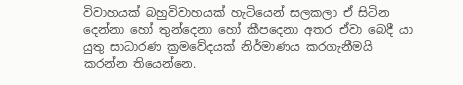විවාහයක් බහුවිවාහයක් හැටියෙන් සලකලා ඒ සිටින දෙන්නා හෝ තුන්දෙනා හෝ කීපදෙනා අතර ඒවා බෙදී යා යුතු සාධාරණ ක්‍රමවේදයක් නිර්මාණය කරගැනීමයි කරන්න තියෙන්නෙ.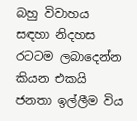බහු විවාහය සඳහා නිදහස රටටම ලබාදෙන්න කියන එකයි ජනතා ඉල්ලීම විය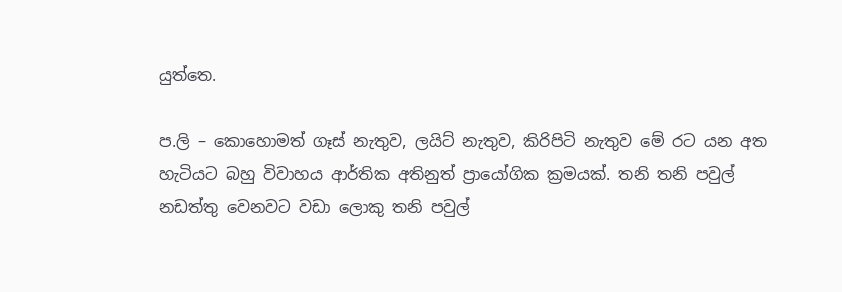යුත්තෙ.

ප.ලි – කොහොමත් ගෑස් නැතුව, ලයිට් නැතුව, කිරිපිටි නැතුව මේ රට යන අත හැටියට බහු විවාහය ආර්තික අතිනුත් ප්‍රායෝගික ක්‍රමයක්. තනි තනි පවුල් නඩත්තු වෙනවට වඩා ලොකු තනි පවුල්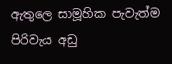ඇතුලෙ සාමූහික පැවැත්ම පිරිවැය අඩු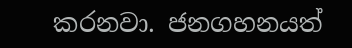කරනවා. ජනගහනයත්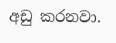අඩු කරනවා.